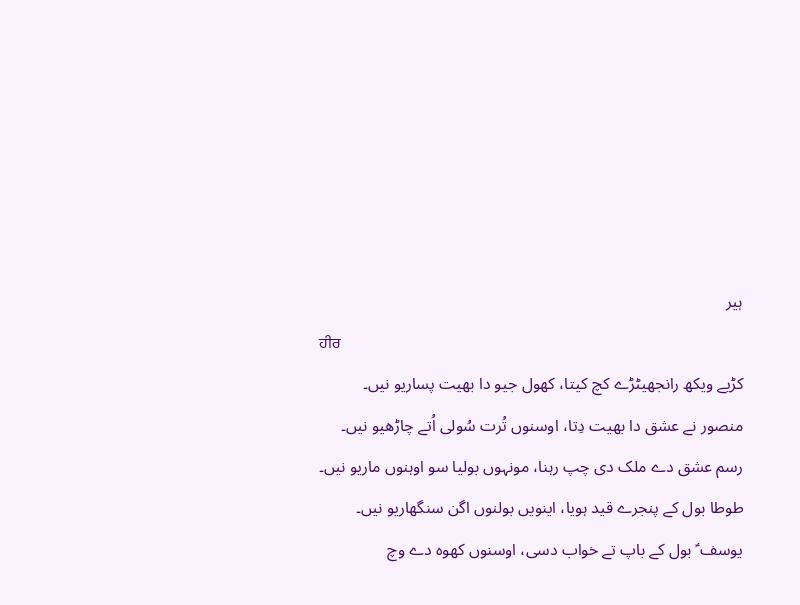ہیر
ਹੀਰ
کڑیے ویکھ رانجھیٹڑے کچ کیتا، کھول جیو دا بھیت پساریو نیں۔
منصور نے عشق دا بھیت دِتا، اوسنوں تُرت سُولی اُتے چاڑھیو نیں۔
رسم عشق دے ملک دی چپ رہنا، مونہوں بولیا سو اوہنوں ماریو نیں۔
طوطا بول کے پنجرے قید ہویا، اینویں بولنوں اگن سنگھاریو نیں۔
یوسف ؑ بول کے باپ تے خواب دسی، اوسنوں کھوہ دے وچ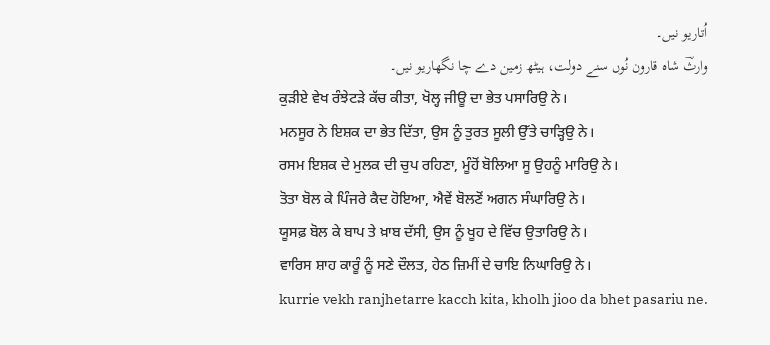اُتاریو نیں۔
وارثؔ شاہ قارون نُوں سنے دولت، ہیٹھ زمین دے چا نگھاریو نیں۔
ਕੁੜੀਏ ਵੇਖ ਰੰਝੇਟੜੇ ਕੱਚ ਕੀਤਾ, ਖੋਲ੍ਹ ਜੀਊ ਦਾ ਭੇਤ ਪਸਾਰਿਉ ਨੇ।
ਮਨਸੂਰ ਨੇ ਇਸ਼ਕ ਦਾ ਭੇਤ ਦਿੱਤਾ, ਉਸ ਨੂੰ ਤੁਰਤ ਸੂਲੀ ਉੱਤੇ ਚਾੜ੍ਹਿਉ ਨੇ।
ਰਸਮ ਇਸ਼ਕ ਦੇ ਮੁਲਕ ਦੀ ਚੁਪ ਰਹਿਣਾ, ਮੂੰਹੋਂ ਬੋਲਿਆ ਸੂ ਉਹਨੂੰ ਮਾਰਿਉ ਨੇ।
ਤੋਤਾ ਬੋਲ ਕੇ ਪਿੰਜਰੇ ਕੈਦ ਹੋਇਆ, ਐਵੇਂ ਬੋਲਣੋਂ ਅਗਨ ਸੰਘਾਰਿਉ ਨੇ।
ਯੂਸਫ਼ ਬੋਲ ਕੇ ਬਾਪ ਤੇ ਖ਼ਾਬ ਦੱਸੀ, ਉਸ ਨੂੰ ਖੂਹ ਦੇ ਵਿੱਚ ਉਤਾਰਿਉ ਨੇ।
ਵਾਰਿਸ ਸ਼ਾਹ ਕਾਰੂੰ ਨੂੰ ਸਣੇ ਦੌਲਤ, ਹੇਠ ਜ਼ਿਮੀਂ ਦੇ ਚਾਇ ਨਿਘਾਰਿਉ ਨੇ।
kurrie vekh ranjhetarre kacch kita, kholh jioo da bhet pasariu ne.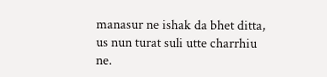manasur ne ishak da bhet ditta, us nun turat suli utte charrhiu ne.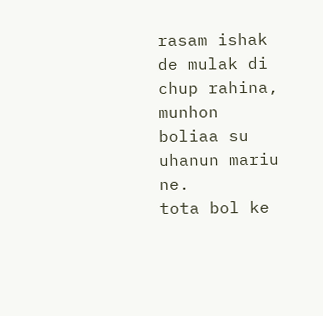rasam ishak de mulak di chup rahina, munhon boliaa su uhanun mariu ne.
tota bol ke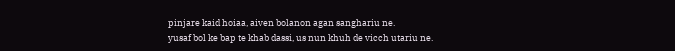pinjare kaid hoiaa, aiven bolanon agan sanghariu ne.
yusaf bol ke bap te khab dassi, us nun khuh de vicch utariu ne.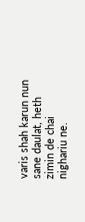varis shah karun nun sane daulat, heth zimin de chai nighariu ne.